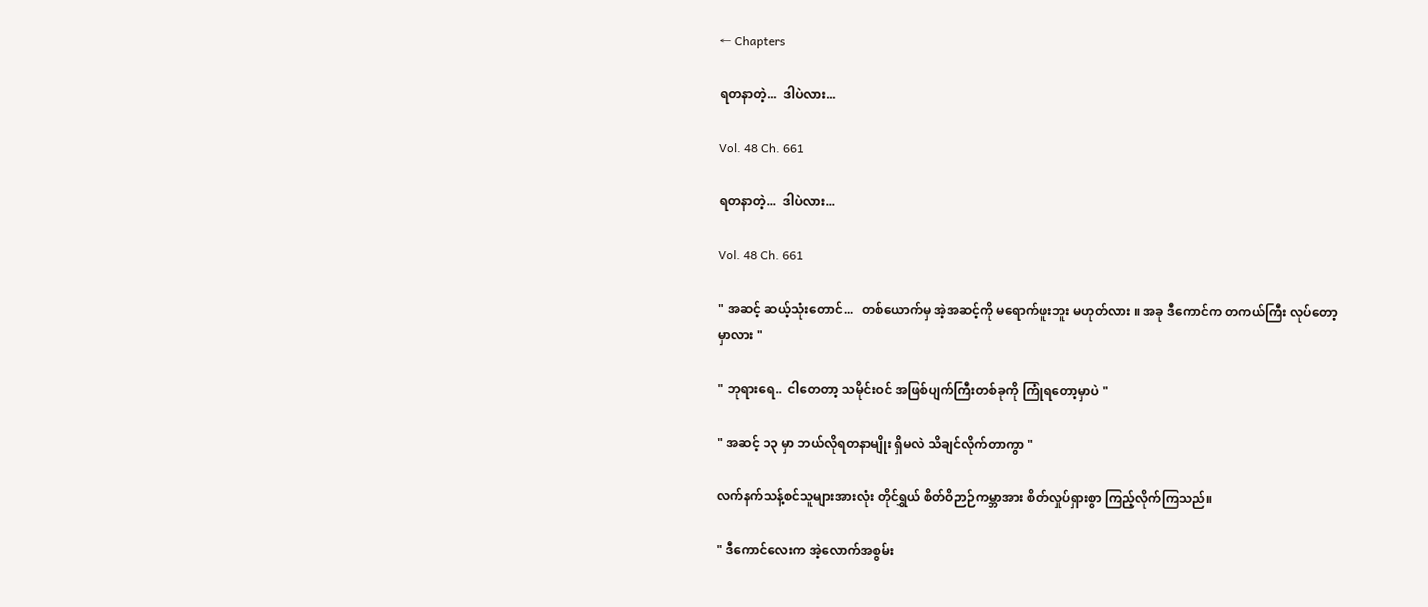← Chapters

ရတနာတဲ့...  ဒါပဲလား...

Vol. 48 Ch. 661

ရတနာတဲ့...  ဒါပဲလား...

Vol. 48 Ch. 661

" အဆင့် ဆယ့်သုံးတောင်...   တစ်ယောက်မှ အဲ့အဆင့်ကို မရောက်ဖူးဘူး မဟုတ်လား ။ အခု ဒီကောင်က တကယ်ကြီး လုပ်တော့မှာလား "

" ဘုရားရေ..  ငါတေတာ့ သမိုင်းဝင် အဖြစ်ပျက်ကြီးတစ်ခုကို ကြုံရတော့မှာပဲ "

" အဆင့် ၁၃ မှာ ဘယ်လိုရတနာမျိုး ရှိမလဲ သိချင်လိုက်တာကွာ "

လက်နက်သန့်စင်သူများအားလုံး တိုင်ရွှယ် စိတ်ဝိဉာဉ်ကမ္ဘာအား စိတ်လှုပ်ရှားစွာ ကြည့်လိုက်ကြသည်။

" ဒီကောင်လေးက အဲ့လောက်အစွမ်း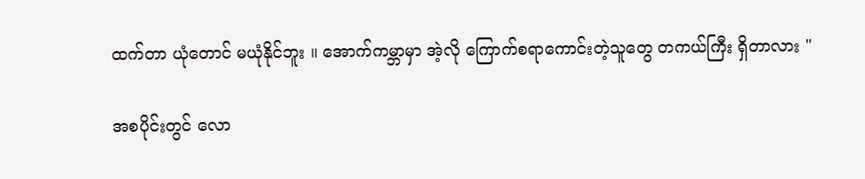ထက်တာ ယုံတောင် မယုံနိုင်ဘူး ။ အောက်ကမ္ဘာမှာ အဲ့လို ကြောက်စရာကောင်းတဲ့သူတွေ တကယ်ကြီး ရှိတာလား "

အစပိုင်းတွင် လော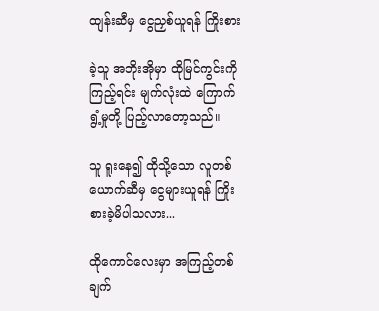ထျန်းဆီမှ ငွေညှစ်ယူရန် ကြိုးစား

ခဲ့သူ အဘိုးအိုမှာ ထိုမြင်ကွင်းကို ကြည့်ရင်း မျက်လုံးထဲ ကြောက်ရွံ့မှုတို့ ပြည့်လာတော့သည်။

သူ ရူးနေ၍ ထိုသို့သော လူတစ်ယောက်ဆီမှ ငွေများယူရန် ကြိုးစားခဲ့မိပါသလား...

ထိုကောင်လေးမှာ အကြည့်တစ်ချက်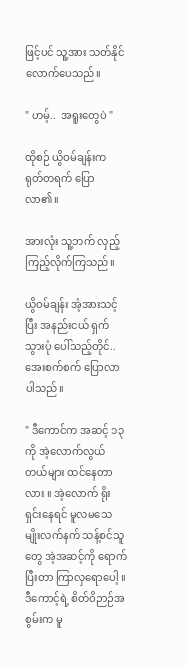ဖြင့်ပင် သူ့အား သတ်နိုင်လောက်ပေသည်။

" ဟမ့်..  အရူးတွေပဲ "

ထိုစဉ် ယွိဝမ်ချန်းက ရုတ်တရက် ပြောလာ၏။

အားလုံး သူ့ဘက် လှည့်ကြည့်လိုက်ကြသည်။

ယွိဝမ်ချန်း အံ့အားသင့်ပြီး အနည်းငယ် ရှက်သွားပုံ ပေါ်သည့်တိုင်..  အေးစက်စက် ပြောလာပါသည်။

" ဒီကောင်က အဆင့် ၁၃ ကို အဲ့လောက်လွယ်တယ်များ ထင်နေတာလား ။ အဲ့လောက် ရိုးရှင်းနေရင် မူလမသေမျိုးလက်နက် သန့်စင်သူတွေ အဲ့အဆင့်ကို ရောက်ပြီးတာ ကြာလှရောပေါ့ ။ ဒီကောင့်ရဲ့ စိတ်ဝိဉာဉ်အစွမ်းက မူ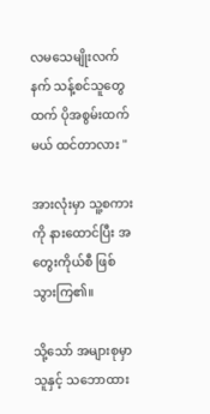လမသေမျိုးလက်နက် သန့်စင်သူတွေထက် ပိုအစွမ်းထက်မယ် ထင်တာလား "

အားလုံးမှာ သူ့စကားကို နားထောင်ပြီး အတွေးကိုယ်စီ ဖြစ်သွားကြ၏။

သို့သော် အများစုမှာ သူနှင့် သဘောထား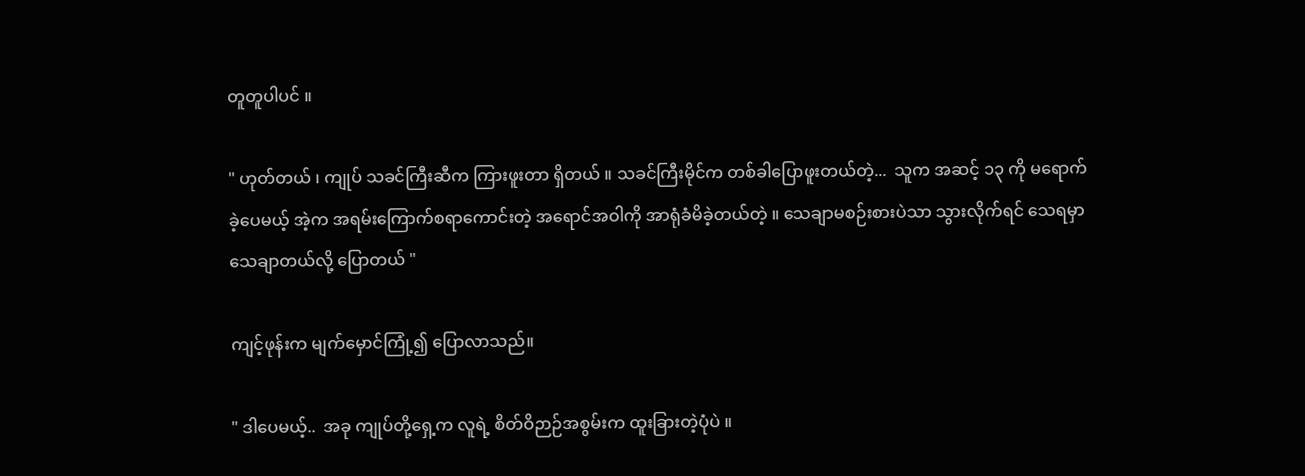တူတူပါပင် ။

" ဟုတ်တယ် ၊ ကျုပ် သခင်ကြီးဆီက ကြားဖူးတာ ရှိတယ် ။ သခင်ကြီးမိုင်က တစ်ခါပြောဖူးတယ်တဲ့...  သူက အဆင့် ၁၃ ကို မရောက်ခဲ့ပေမယ့် အဲ့က အရမ်းကြောက်စရာကောင်းတဲ့ အရောင်အဝါကို အာရုံခံမိခဲ့တယ်တဲ့ ။ သေချာမစဉ်းစားပဲသာ သွားလိုက်ရင် သေရမှာ သေချာတယ်လို့ ပြောတယ် "

ကျင့်ဖုန်းက မျက်မှောင်ကြုံ့၍ ပြောလာသည်။

" ဒါပေမယ့်..  အခု ကျုပ်တို့ရှေ့က လူရဲ့ စိတ်ဝိဉာဉ်အစွမ်းက ထူးခြားတဲ့ပုံပဲ ။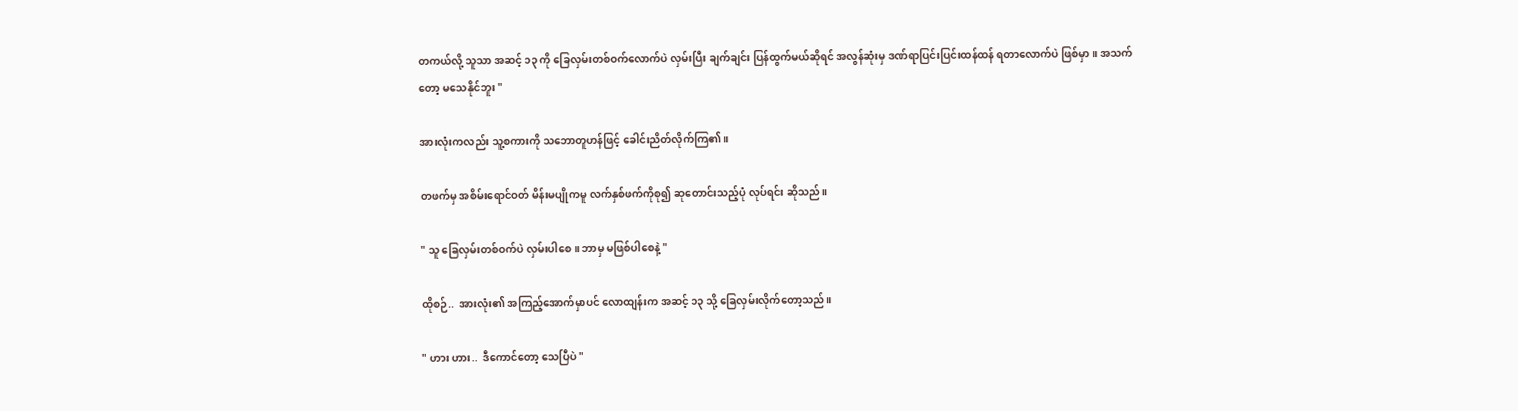တကယ်လို့ သူသာ အဆင့် ၁၃ ကို ခြေလှမ်းတစ်ဝက်လောက်ပဲ လှမ်းပြီး ချက်ချင်း ပြန်ထွက်မယ်ဆိုရင် အလွန်ဆုံးမှ ဒဏ်ရာပြင်းပြင်းထန်ထန် ရတာလောက်ပဲ ဖြစ်မှာ ။ အသက်တော့ မသေနိုင်ဘူး "

အားလုံးကလည်း သူ့စကားကို သဘောတူဟန်ဖြင့် ခေါင်းညိတ်လိုက်ကြ၏။

တဖက်မှ အစိမ်းရောင်ဝတ် မိန်းမပျိုကမူ လက်နှစ်ဖက်ကိုစု၍ ဆုတောင်းသည့်ပုံ လုပ်ရင်း ဆိုသည်။

" သူ ခြေလှမ်းတစ်ဝက်ပဲ လှမ်းပါစေ ။ ဘာမှ မဖြစ်ပါစေနဲ့ "

ထိုစဉ်..  အားလုံး၏ အကြည့်အောက်မှာပင် လောထျန်းက အဆင့် ၁၃ သို့ ခြေလှမ်းလိုက်တော့သည်။

" ဟား ဟား..  ဒီကောင်တော့ သေပြီပဲ "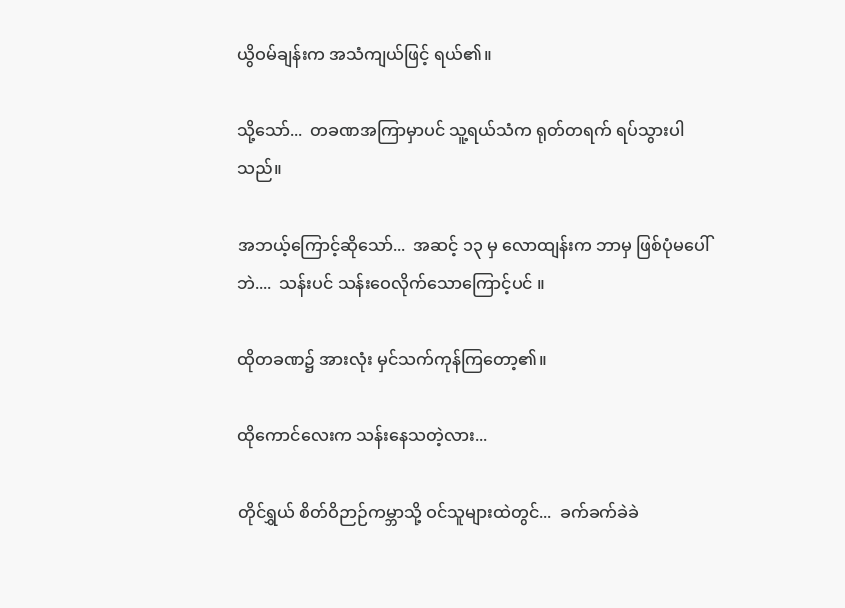ယွိဝမ်ချန်းက အသံကျယ်ဖြင့် ရယ်၏။

သို့သော်...  တခဏအကြာမှာပင် သူ့ရယ်သံက ရုတ်တရက် ရပ်သွားပါသည်။

အဘယ့်ကြောင့်ဆိုသော်...  အဆင့် ၁၃ မှ လောထျန်းက ဘာမှ ဖြစ်ပုံမပေါ်ဘဲ....  သန်းပင် သန်းဝေလိုက်သောကြောင့်ပင် ။

ထိုတခဏ၌ အားလုံး မှင်သက်ကုန်ကြတော့၏။

ထိုကောင်လေးက သန်းနေသတဲ့လား...

တိုင်ရွှယ် စိတ်ဝိဉာဉ်ကမ္ဘာသို့ ဝင်သူများထဲတွင်...  ခက်ခက်ခဲခဲ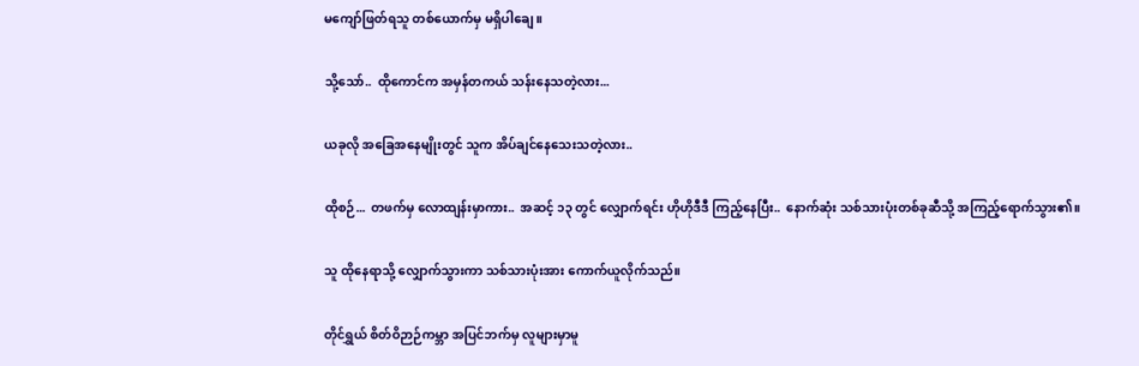မကျော်ဖြတ်ရသူ တစ်ယောက်မှ မရှိပါချေ ။

သို့သော်..  ထိုကောင်က အမှန်တကယ် သန်းနေသတဲ့လား...

ယခုလို အခြေအနေမျိုးတွင် သူက အိပ်ချင်နေသေးသတဲ့လား..

ထိုစဉ်...  တဖက်မှ လောထျန်းမှာကား..  အဆင့် ၁၃ တွင် လျှောက်ရင်း ဟိုဟိုဒီဒီ ကြည့်နေပြီး..  နောက်ဆုံး သစ်သားပုံးတစ်ခုဆီသို့ အကြည့်ရောက်သွား၏။

သူ ထိုနေရာသို့ လျှောက်သွားကာ သစ်သားပုံးအား ကောက်ယူလိုက်သည်။

တိုင်ရွှယ် စိတ်ဝိဉာဉ်ကမ္ဘာ အပြင်ဘက်မှ လူများမှာမူ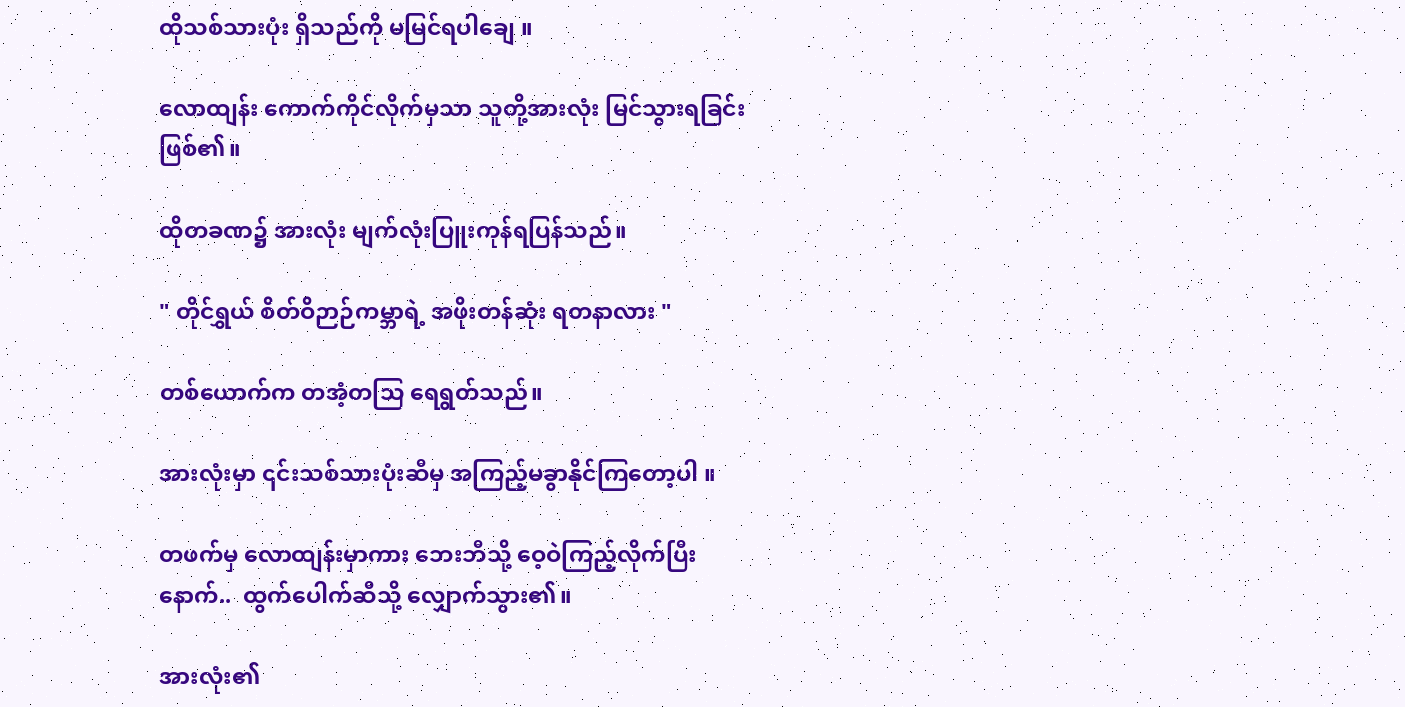ထိုသစ်သားပုံး ရှိသည်ကို မမြင်ရပါချေ ။

လောထျန်း ကောက်ကိုင်လိုက်မှသာ သူတို့အားလုံး မြင်သွားရခြင်းဖြစ်၏။

ထိုတခဏ၌ အားလုံး မျက်လုံးပြူးကုန်ရပြန်သည်။

" တိုင်ရွှယ် စိတ်ဝိဉာဉ်ကမ္ဘာရဲ့ အဖိုးတန်ဆုံး ရတနာလား "

တစ်ယောက်က တအံ့တသြ ရေရွတ်သည်။

အားလုံးမှာ ၎င်းသစ်သားပုံးဆီမှ အကြည့်မခွာနိုင်ကြတော့ပါ ။

တဖက်မှ လောထျန်းမှာကား ဘေးဘီသို့ ဝေ့ဝဲကြည့်လိုက်ပြီးနောက်..  ထွက်ပေါက်ဆီသို့ လျှောက်သွား၏။

အားလုံး၏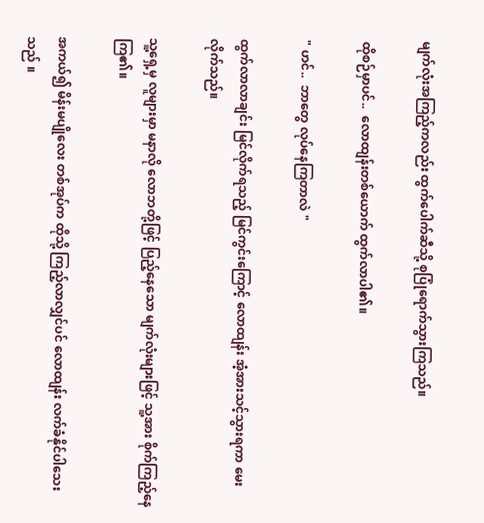မျက်လုံးအကြည့်ကလည်း ထွက်ပေါက်ဆီသို့ စုပြုံရောက်သွားကြသည်။

ထိုစဉ်မှာပင်..  လောထျန်းတစ်ယောက် ထွက်လာပါ၏။

" ဟင်..  ဘာတွေ လုပ်နေကြတာလဲ "

ထွက်လာလာချင်း မြင်လိုက်ရသည့် မြင်ကွင်းကြောင့် လောထျန်း အံ့အားသင့်သွားရကာ မေးလိုက်သည်။

သူ့ရှေ့မှ လူများမှာ မနာလို လောဘတို့ဖြင့် ပြည့်နေသော မျက်လုံးများဖြင့် သူ့အား စိုက်ကြည့်နေကြ၏။

အကယ်၍ မိန်းမပျိုလေး တစ်အုပ်က ထိုသို့ ကြည့်လာလျှင်ပင် လောထျန်း လက်ခံနိုင်ပါသေးသည် ။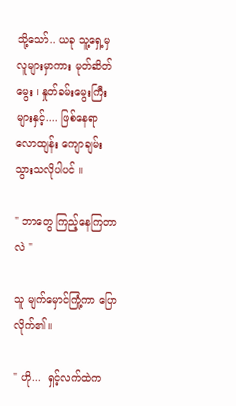သို့သော်.. ယခု သူ့ရှေ့မှ လူများမှာကား မုတ်ဆိတ်မွေး ၊ နှုတ်ခမ်းမွေးကြီးများနှင့်.... ဖြစ်နေရာ လောထျန်း ကျောချမ်းသွားသလိုပါပင် ။

" ဘာတွေ ကြည့်နေကြတာလဲ "

သူ မျက်မှောင်ကြုံ့ကာ ပြောလိုက်၏။

" ဟို...  ရှင့်လက်ထဲက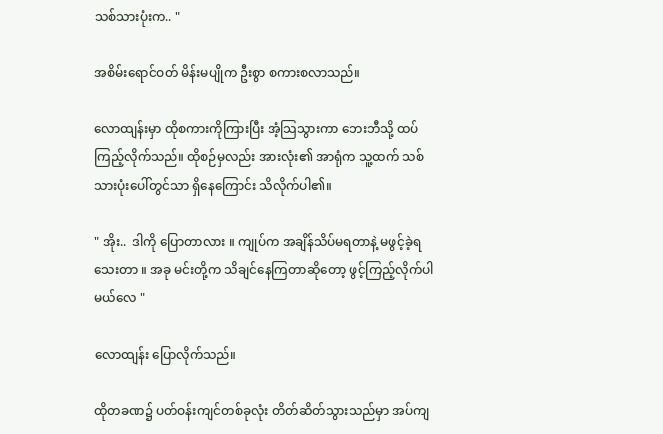သစ်သားပုံးက.. "

အစိမ်းရောင်ဝတ် မိန်းမပျိုက ဦးစွာ စကားစလာသည်။

လောထျန်းမှာ ထိုစကားကိုကြားပြီး အံ့သြသွားကာ ဘေးဘီသို့ ထပ်ကြည့်လိုက်သည်။ ထိုစဉ်မှလည်း အားလုံး၏ အာရုံက သူ့ထက် သစ်သားပုံးပေါ်တွင်သာ ရှိနေကြောင်း သိလိုက်ပါ၏။

" အိုး..  ဒါကို ပြောတာလား ။ ကျုပ်က အချိန်သိပ်မရတာနဲ့ မဖွင့်ခဲ့ရသေးတာ ။ အခု မင်းတို့က သိချင်နေကြတာဆိုတော့ ဖွင့်ကြည့်လိုက်ပါမယ်လေ "

လောထျန်း ပြောလိုက်သည်။

ထိုတခဏ၌ ပတ်ဝန်းကျင်တစ်ခုလုံး တိတ်ဆိတ်သွားသည်မှာ အပ်ကျ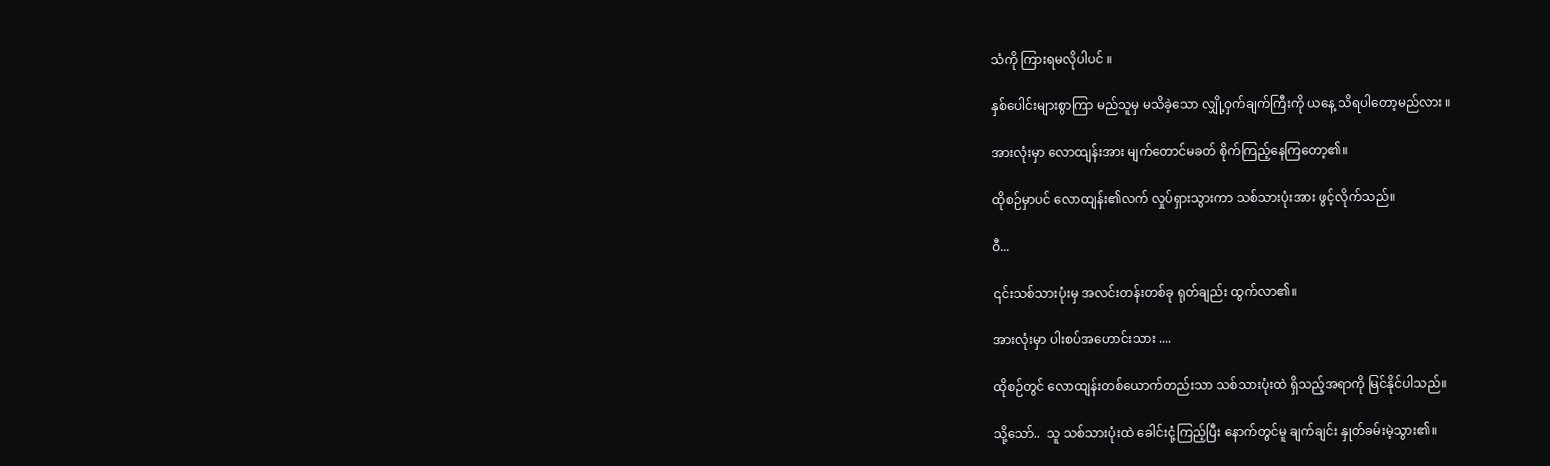သံကို ကြားရမလိုပါပင် ။

နှစ်ပေါင်းများစွာကြာ မည်သူမှ မသိခဲ့သော လျှို့ဝှက်ချက်ကြီးကို ယနေ့ သိရပါတော့မည်လား ။

အားလုံးမှာ လောထျန်းအား မျက်တောင်မခတ် စိုက်ကြည့်နေကြတော့၏။

ထိုစဉ်မှာပင် လောထျန်း၏လက် လှုပ်ရှားသွားကာ သစ်သားပုံးအား ဖွင့်လိုက်သည်။

ဝီ...

၎င်းသစ်သားပုံးမှ အလင်းတန်းတစ်ခု ရုတ်ချည်း ထွက်လာ၏။

အားလုံးမှာ ပါးစပ်အဟောင်းသား ....

ထိုစဉ်တွင် လောထျန်းတစ်ယောက်တည်းသာ သစ်သားပုံးထဲ ရှိသည့်အရာကို မြင်နိုင်ပါသည်။

သို့သော်..  သူ သစ်သားပုံးထဲ ခေါင်းငုံ့ကြည့်ပြီး နောက်တွင်မူ ချက်ချင်း နှုတ်ခမ်းမဲ့သွား၏။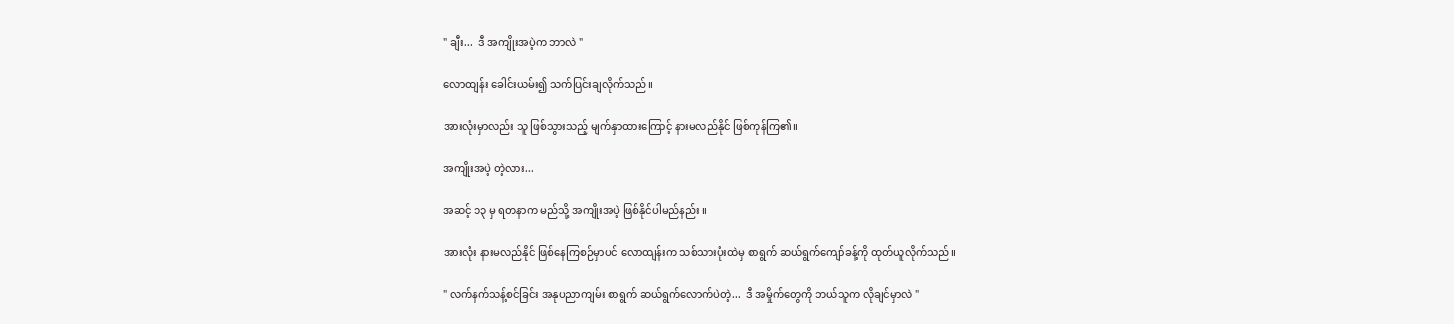" ချီး...  ဒီ အကျိုးအပဲ့က ဘာလဲ "

လောထျန်း ခေါင်းယမ်း၍ သက်ပြင်းချလိုက်သည်။

အားလုံးမှာလည်း သူ ဖြစ်သွားသည့် မျက်နှာထားကြောင့် နားမလည်နိုင် ဖြစ်ကုန်ကြ၏။

အကျိုးအပဲ့ တဲ့လား...

အဆင့် ၁၃ မှ ရတနာက မည်သို့ အကျိုးအပဲ့ ဖြစ်နိုင်ပါမည်နည်း ။

အားလုံး နားမလည်နိုင် ဖြစ်နေကြစဉ်မှာပင် လောထျန်းက သစ်သားပုံးထဲမှ စာရွက် ဆယ်ရွက်ကျော်ခန့်ကို ထုတ်ယူလိုက်သည်။

" လက်နက်သန့်စင်ခြင်း အနုပညာကျမ်း စာရွက် ဆယ်ရွက်လောက်ပဲတဲ့...  ဒီ အမှိုက်တွေကို ဘယ်သူက လိုချင်မှာလဲ "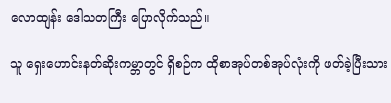လောထျန်း ဒေါသတကြီး ပြောလိုက်သည်။

သူ ရှေးဟောင်းနတ်ဆိုးကမ္ဘာတွင် ရှိစဉ်က ထိုစာအုပ်တစ်အုပ်လုံးကို ဖတ်ခဲ့ပြီးသား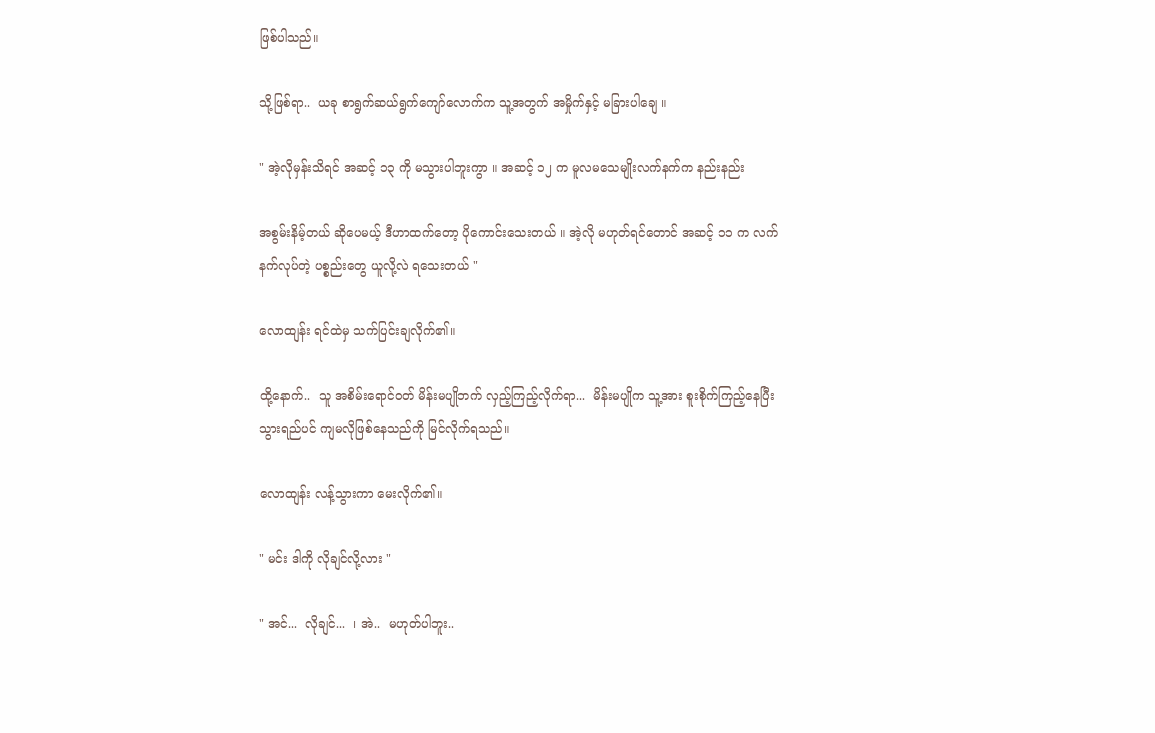ဖြစ်ပါသည်။

သို့ဖြစ်ရာ..  ယခု စာရွက်ဆယ်ရွက်ကျော်လောက်က သူ့အတွက် အမှိုက်နှင့် မခြားပါချေ ။

" အဲ့လိုမှန်းသိရင် အဆင့် ၁၃ ကို မသွားပါဘူးကွာ ။ အဆင့် ၁၂ က မူလမသေမျိုးလက်နက်က နည်းနည်း

အစွမ်းနိမ့်တယ် ဆိုပေမယ့် ဒီဟာထက်တော့ ပိုကောင်းသေးတယ် ။ အဲ့လို မဟုတ်ရင်တောင် အဆင့် ၁၁ က လက်နက်လုပ်တဲ့ ပစ္စည်းတွေ ယူလို့လဲ ရသေးတယ် "

လောထျန်း ရင်ထဲမှ သက်ပြင်းချလိုက်၏။

ထို့နောက်..  သူ အစိမ်းရောင်ဝတ် မိန်းမပျိုဘက် လှည့်ကြည့်လိုက်ရာ...  မိန်းမပျိုက သူ့အား စူးစိုက်ကြည့်နေပြီး သွားရည်ပင် ကျမလိုဖြစ်နေသည်ကို မြင်လိုက်ရသည်။

လောထျန်း လန့်သွားကာ မေးလိုက်၏။

" မင်း ဒါကို လိုချင်လို့လား "

" အင်...  လိုချင်...  ၊ အဲ..  မဟုတ်ပါဘူး..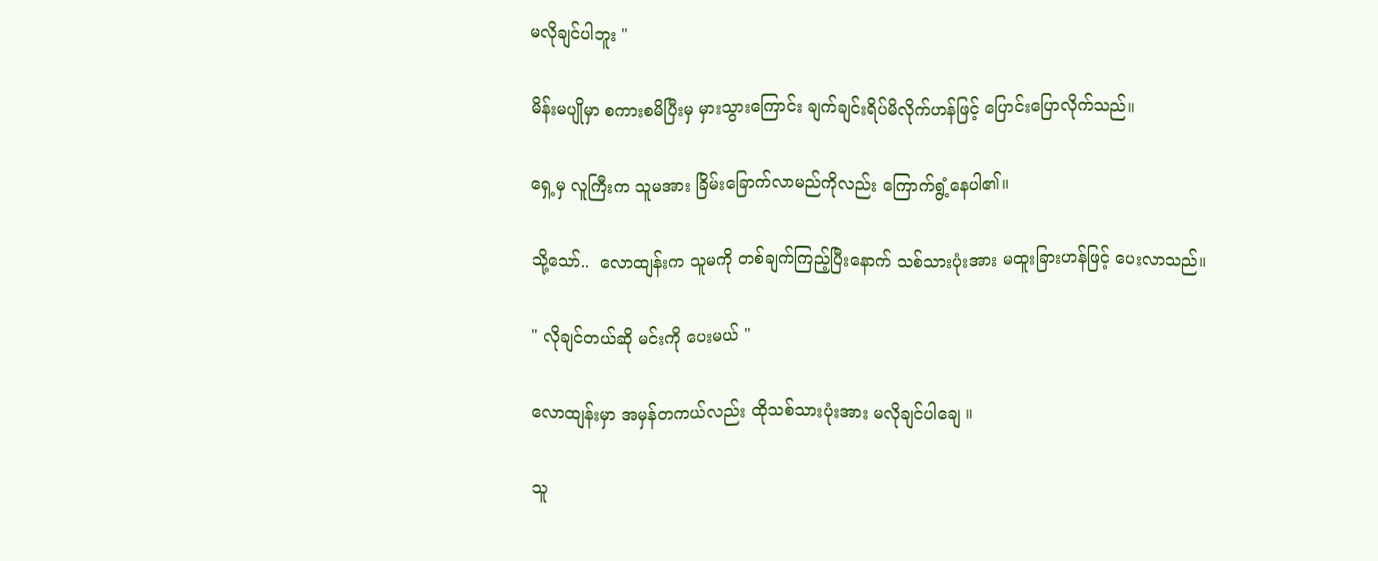မလိုချင်ပါဘူး "

မိန်းမပျိုမှာ စကားစမိပြီးမှ မှားသွားကြောင်း ချက်ချင်းရိပ်မိလိုက်ဟန်ဖြင့် ပြောင်းပြောလိုက်သည်။

ရှေ့မှ လူကြီးက သူမအား ခြိမ်းခြောက်လာမည်ကိုလည်း ကြောက်ရွံ့နေပါ၏။

သို့သော်..  လောထျန်းက သူမကို တစ်ချက်ကြည့်ပြီးနောက် သစ်သားပုံးအား မထူးခြားဟန်ဖြင့် ပေးလာသည်။

" လိုချင်တယ်ဆို မင်းကို ပေးမယ် "

လောထျန်းမှာ အမှန်တကယ်လည်း ထိုသစ်သားပုံးအား မလိုချင်ပါချေ ။

သူ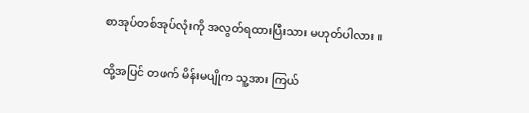စာအုပ်တစ်အုပ်လုံးကို အလွတ်ရထားပြီးသား မဟုတ်ပါလား ။

ထို့အပြင် တဖက် မိန်းမပျိုက သူ့အား ကြယ်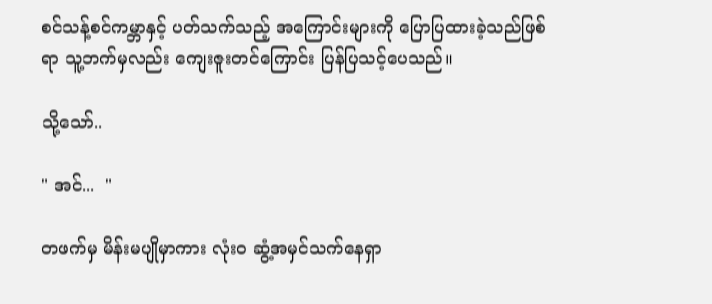စင်သန့်စင်ကမ္ဘာနှင့် ပတ်သက်သည့် အကြောင်းများကို ပြောပြထားခဲ့သည်ဖြစ်ရာ သူ့ဘက်မှလည်း ကျေးဇူးတင်ကြောင်း ပြန်ပြသင့်ပေသည်။

သို့သော်..

" အင်...  "

တဖက်မှ မိန်းမပျိုမှာကား လုံးဝ ဆွံ့အမှင်သက်နေရှာ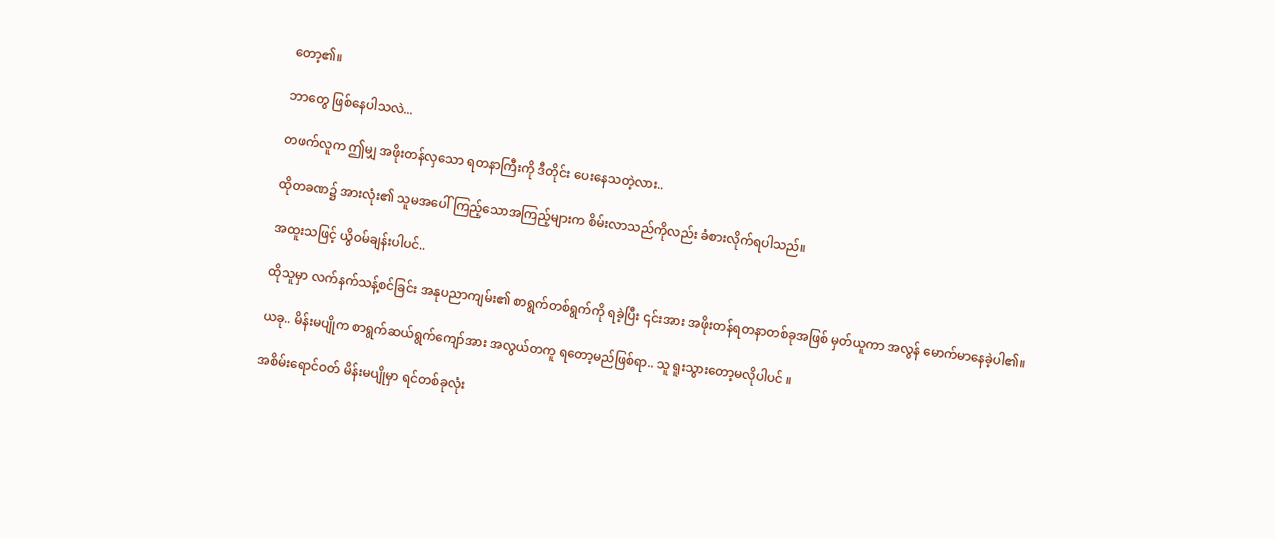တော့၏။

ဘာတွေ ဖြစ်နေပါသလဲ...

တဖက်လူက ဤမျှ အဖိုးတန်လှသော ရတနာကြီးကို ဒီတိုင်း ပေးနေသတဲ့လား..

ထိုတခဏ၌ အားလုံး၏ သူမအပေါ် ကြည့်သောအကြည့်များက စိမ်းလာသည်ကိုလည်း ခံစားလိုက်ရပါသည်။

အထူးသဖြင့် ယွိဝမ်ချန်းပါပင်..

ထိုသူမှာ လက်နက်သန့်စင်ခြင်း အနုပညာကျမ်း၏ စာရွက်တစ်ရွက်ကို ရခဲ့ပြီး ၎င်းအား အဖိုးတန်ရတနာတစ်ခုအဖြစ် မှတ်ယူကာ အလွန် မောက်မာနေခဲ့ပါ၏။

ယခု.. မိန်းမပျိုက စာရွက်ဆယ်ရွက်ကျော်အား အလွယ်တကူ ရတော့မည်ဖြစ်ရာ.. သူ ရူးသွားတော့မလိုပါပင် ။

အစိမ်းရောင်ဝတ် မိန်းမပျိုမှာ ရင်တစ်ခုလုံး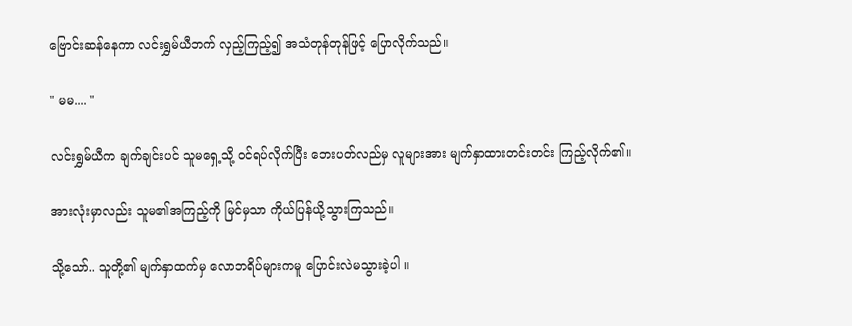ဗြောင်းဆန်နေကာ လင်းရွှမ်ယီဘက် လှည့်ကြည့်၍ အသံတုန်တုန်ဖြင့် ပြောလိုက်သည်။

" မမ.... "

လင်းရွှမ်ယီက ချက်ချင်းပင် သူမရှေ့သို့ ဝင်ရပ်လိုက်ပြီး ဘေးပတ်လည်မှ လူများအား မျက်နှာထားတင်းတင်း ကြည့်လိုက်၏။

အားလုံးမှာလည်း သူမ၏အကြည့်ကို မြင်မှသာ ကိုယ်ပြန်ယို့သွားကြသည်။

သို့သော်.. သူတို့၏ မျက်နှာထက်မှ လောဘရိပ်များကမူ ပြောင်းလဲမသွားခဲ့ပါ ။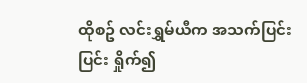ထိုစဥ် လင်းရွှမ်ယီက အသက်ပြင်းပြင်း ရှိုက်၍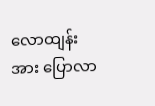လောထျန်းအား ပြောလာ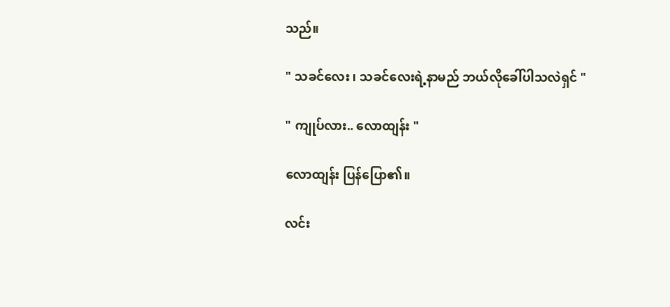သည်။

" သခင်လေး ၊ သခင်လေးရဲ့နာမည် ဘယ်လိုခေါ်ပါသလဲရှင် "

" ကျုပ်လား.. လောထျန်း "

လောထျန်း ပြန်ပြော၏။

လင်း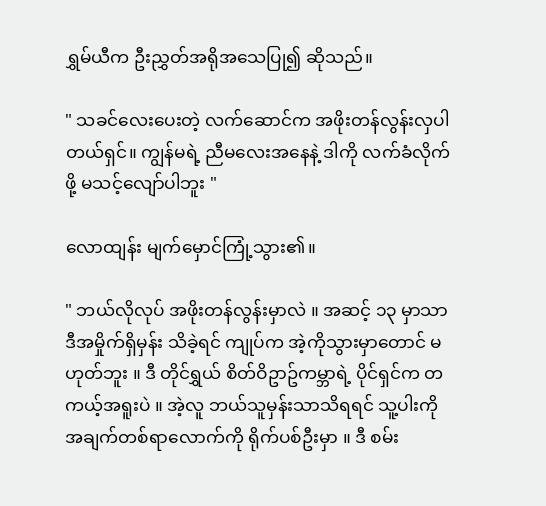ရွှမ်ယီက ဦးညွှတ်အရိုအသေပြု၍ ဆိုသည်။

" သခင်လေးပေးတဲ့ လက်ဆောင်က အဖိုးတန်လွန်းလှပါတယ်ရှင်။ ကျွန်မရဲ့ ညီမလေးအနေနဲ့ ဒါကို လက်ခံလိုက်ဖို့ မသင့်လျော်ပါဘူး "

လောထျန်း မျက်မှောင်ကြုံ့သွား၏။

" ဘယ်လိုလုပ် အဖိုးတန်လွန်းမှာလဲ ။ အဆင့် ၁၃ မှာသာ ဒီအမှိုက်ရှိမှန်း သိခဲ့ရင် ကျုပ်က အဲ့ကိုသွားမှာတောင် မဟုတ်ဘူး ။ ဒီ တိုင်ရွှယ် စိတ်ဝိဥာဥ်ကမ္ဘာရဲ့ ပိုင်ရှင်က တကယ့်အရူးပဲ ။ အဲ့လူ ဘယ်သူမှန်းသာသိရရင် သူ့ပါးကို အချက်တစ်ရာလောက်ကို ရိုက်ပစ်ဦးမှာ ။ ဒီ စမ်း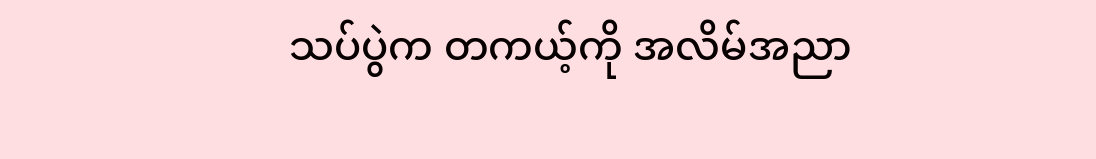သပ်ပွဲက တကယ့်ကို အလိမ်အညာ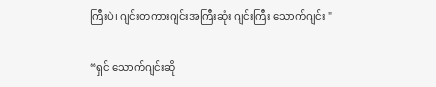ကြီးပဲ၊ ဂျင်းတကားဂျင်းအကြီးဆုံး ဂျင်းကြီး သောက်ဂျင်း "

“ရှင် သောက်ဂျင်းဆို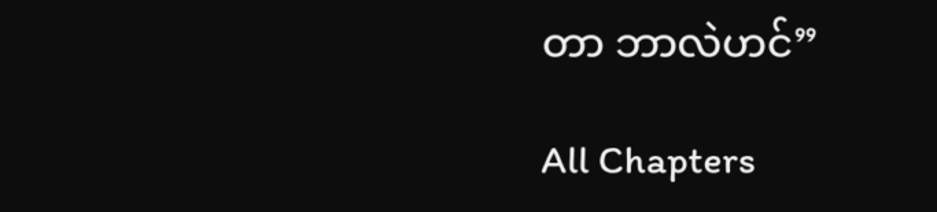တာ ဘာလဲဟင်”

All Chapters